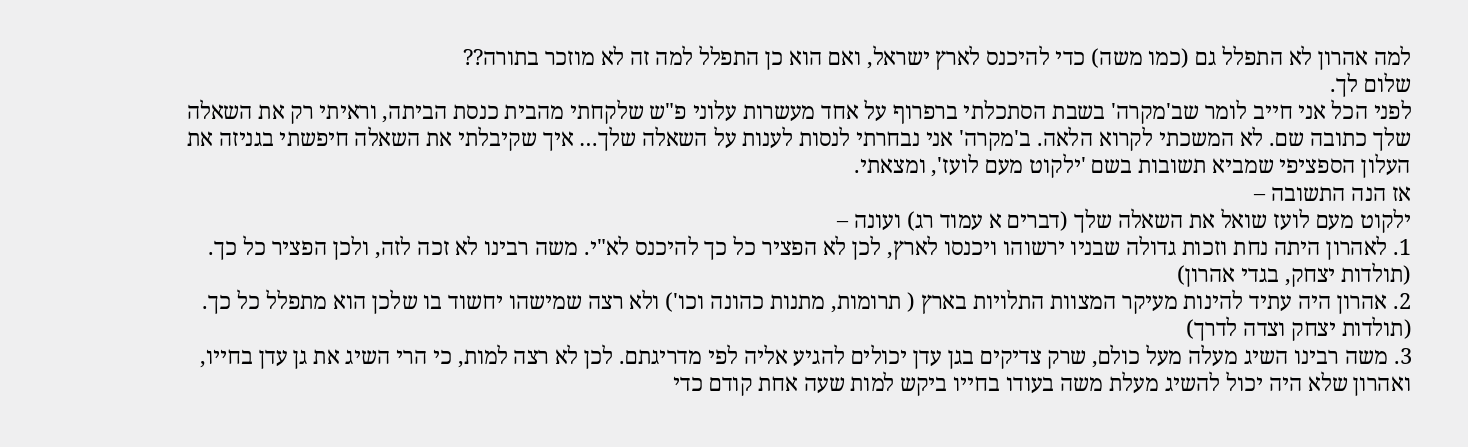למה אהרון לא התפלל גם (כמו משה) כדי להיכנס לארץ ישראל, ואם הוא כן התפלל למה זה לא מוזכר בתורה??
שלום לך.
לפני הכל אני חייב לומר שב'מקרה' בשבת הסתכלתי ברפרוף על אחד מעשרות עלוני פ"ש שלקחתי מהבית כנסת הביתה, וראיתי רק את השאלה שלך כתובה שם. לא המשכתי לקרוא הלאה. ב'מקרה' אני נבחרתי לנסות לענות על השאלה שלך… איך שקיבלתי את השאלה חיפשתי בגניזה את העלון הספציפי שמביא תשובות בשם 'ילקוט מעם לועז', ומצאתי.
אז הנה התשובה –
ילקוט מעם לועז שואל את השאלה שלך (דברים א עמוד רג) ועונה –
1. לאהרון היתה נחת וזכות גדולה שבניו ירשוהו ויכנסו לארץ, לכן לא הפציר כל כך להיכנס לא"י. משה רבינו לא זכה לזה, ולכן הפציר כל כך. (תולדות יצחק, בגדי אהרון)
2. אהרון היה עתיד להינות מעיקר המצוות התלויות בארץ ( תרומות, מתנות כהונה וכו') ולא רצה שמישהו יחשוד בו שלכן הוא מתפלל כל כך. (תולדות יצחק וצדה לדרך)
3. משה רבינו השיג מעלה מעל כולם, שרק צדיקים בגן עדן יכולים להגיע אליה לפי מדריגתם. לכן לא רצה למות, כי הרי השיג את גן עדן בחייו, ואהרון שלא היה יכול להשיג מעלת משה בעודו בחייו ביקש למות שעה אחת קודם כדי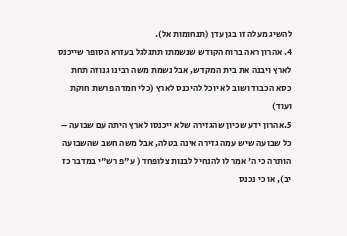להשיג מעלה זו בגן עדן (תנחומות אל).
4. אהרון ראה ברוח הקודש שנשמתו תתגלגל בעזרא הסופר שייכנס לארץ ויבנה את בית המקדש, אבל נשמת משה רבינו גנוזה תחת כסא הכבוד ושוב לא יוכל להיכנס לארץ (כלי חמדה פרשת חוקת ועוד)
5.אהרון ידע שכיון שהגזירה שלא ייכנסו לארץ היתה עם שבועה – כל שבועה שיש עמה גזירה אינה בטלה, אבל משה חשב שהשבועה הותרה כי ה' אמר לו להנחיל לבנות צלופחד ( ע"פ רש"י במדבר כז יב), או כי נכנס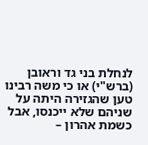לנחלת בני גד וראובן (ברש"י) או כי משה רבינו טען שהגזירה היתה על שניהם שלא ייכנסו, אבל כשמת אהרון –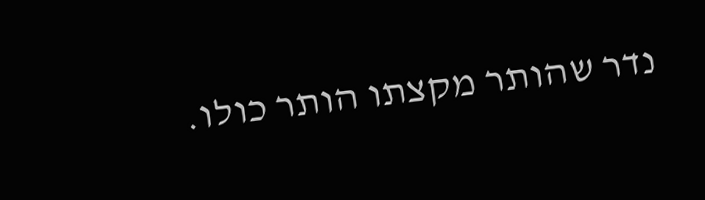נדר שהותר מקצתו הותר כולו.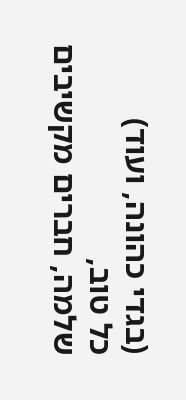(בגדי כהונה, ועוד)
כל טוב,
שלמה, חברים מקשיבים